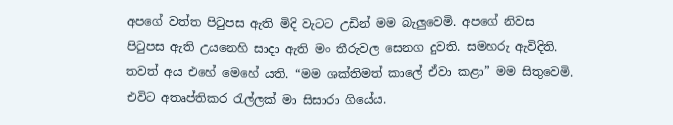අපගේ වත්ත පිටුපස ඇති මිදි වැටට උඩින් මම බැලුවෙමි. අපගේ නිවස පිටුපස ඇති උයනෙහි සාදා ඇති මං තීරුවල සෙනග දුවති. සමහරු ඇවිදිති. තවත් අය එහේ මෙහේ යති. “මම ශක්තිමත් කාලේ ඒවා කළා” මම සිතුවෙමි. එවිට අතෘප්තිකර රැල්ලක් මා සිසාරා ගියේය.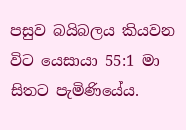පසුව බයිබලය කියවන විට යෙසායා 55:1 මා සිතට පැමිණියේය.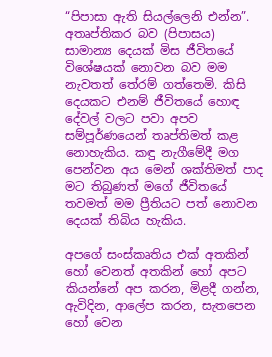“පිපාසා ඇති සියල්ලෙනි එන්න”. අතෘප්තිකර බව (පිපාසය) සාමාන්‍ය දෙයක් මිස ජීවිතයේ විශේෂයක් නොවන බව මම නැවතත් තේරම් ගත්තෙමි. කිසි දෙයකට එනම් ජීවිතයේ හොඳ දේවල් වලට පවා අපව සම්පූර්ණයෙන් තෘප්තිමත් කළ නොහැකිය. කඳු නැගීමේදී මග පෙන්වන අය මෙන් ශක්තිමත් පාද මට තිබුණත් මගේ ජීවිතයේ තවමත් මම ප්‍රීතියට පත් නොවන දෙයක් තිබිය හැකිය.

අපගේ සංස්කෘතිය එක් අතකින් හෝ වෙනත් අතකින් හෝ අපට කියන්නේ අප කරන, මිළදී ගන්න, ඇවිදින, ආලේප කරන, සැතපෙන හෝ වෙන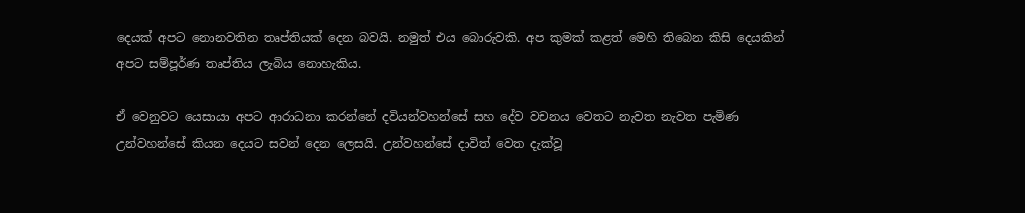දෙයක් අපට නොනවතින තෘප්තියක් දෙන බවයි. නමුත් එය බොරුවකි. අප කුමක් කළත් මෙහි තිබෙන කිසි දෙයකින් අපට සම්පූර්ණ තෘප්තිය ලැබිය නොහැකිය.

ඒ වෙනුවට යෙසායා අපට ආරාධනා කරන්නේ දවියන්වහන්සේ සහ දේව වචනය වෙතට නැවත නැවත පැමිණ උන්වහන්සේ කියන දෙයට සවන් දෙන ලෙසයි. උන්වහන්සේ දාවිත් වෙත දැක්වූ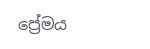ප්‍රේමය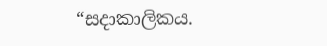“සදාකාලිකය.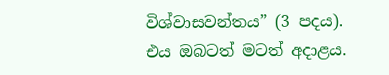විශ්වාසවන්තය” (3 පදය). එය ඔබටත් මටත් අදාළය.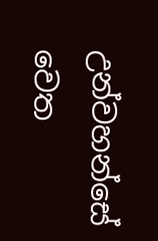උන්වහන්සේ වෙත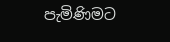පැමිණිමට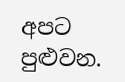අපට පුළුවන.